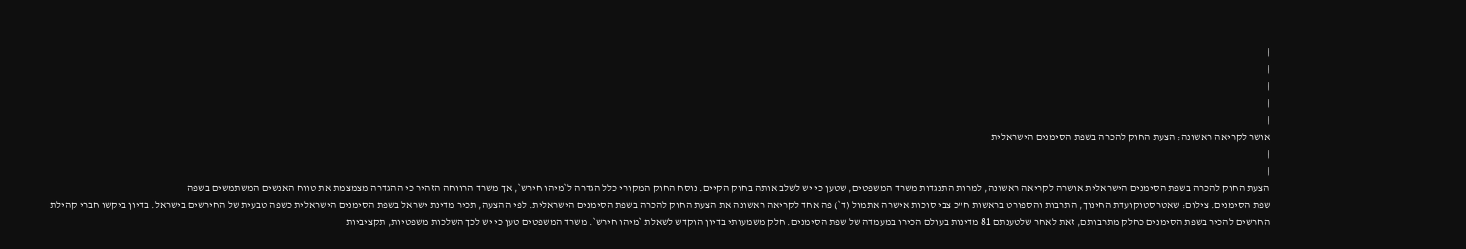|
|
|
|
|
אושר לקריאה ראשונה: הצעת החוק להכרה בשפת הסימנים הישראלית
|
|
הצעת החוק להכרה בשפת הסימנים הישראלית אושרה לקריאה ראשונה, למרות התנגדות משרד המשפטים, שטען כי יש לשלב אותה בחוק הקיים. נוסח החוק המקורי כלל הגדרה ל`מיהו חירש`, אך משרד הרווחה הזהיר כי ההגדרה מצמצמת את טווח האנשים המשתמשים בשפה
שפת הסימנים. צילום: שאטרסטוקועדת החינוך, התרבות והספורט בראשות ח"כ צבי סוכות אישרה אתמול (ד`) פה אחד לקריאה ראשונה את הצעת החוק להכרה בשפת הסימנים הישראלית. לפי ההצעה, תכיר מדינת ישראל בשפת הסימנים הישראלית כשפה טבעית של החירשים בישראל. בדיון ביקשו חברי קהילת החרשים להכיר בשפת הסימנים כחלק מתרבותם, זאת לאחר שלטענתם 81 מדינות בעולם הכירו במעמדה של שפת הסימנים. חלק משמעותי בדיון הוקדש לשאלת `מיהו חירש`. משרד המשפטים טען כי יש לכך השלכות משפטיות, תקציביות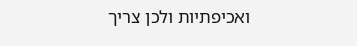ואכיפתיות ולכן צריך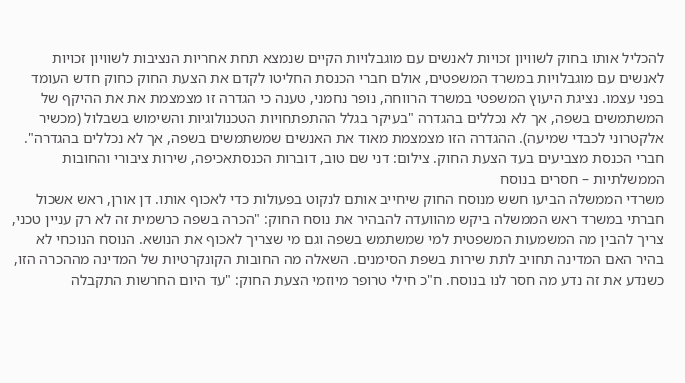להכליל אותו בחוק לשוויון זכויות לאנשים עם מוגבלויות הקיים שנמצא תחת אחריות הנציבות לשוויון זכויות לאנשים עם מוגבלויות במשרד המשפטים, אולם חברי הכנסת החליטו לקדם את הצעת החוק כחוק חדש העומד בפני עצמו. נציגת היעוץ המשפטי במשרד הרווחה, נופר נחמני, טענה כי הגדרה זו מצמצמת את את ההיקף של המשתמשים בשפה, אך לא נכללים בהגדרה "בעיקר בגלל ההתפתחויות הטכנולוגיות והשימוש בשבלול (מכשיר אלקטרוני לכבדי שמיעה). ההגדרה הזו מצמצמת מאוד את האנשים שמשתמשים בשפה, אך לא נכללים בהגדרה". חברי הכנסת מצביעים בעד הצעת החוק. צילום: דני שם טוב, דוברות הכנסתאכיפה, שירות ציבורי והחובות הממשלתיות – חסרים בנוסח
משרדי הממשלה הביעו חשש מנוסח החוק שיחייב אותם לנקוט בפעולות כדי לאכוף אותו. דן אורן, ראש אשכול חברתי במשרד ראש הממשלה ביקש מהוועדה להבהיר את נוסח החוק: "הכרה בשפה כרשמית זה לא רק עניין טכני, צריך להבין מה המשמעות המשפטית למי שמשתמש בשפה וגם מי שצריך לאכוף את הנושא. הנוסח הנוכחי לא בהיר האם המדינה תחויב לתת שירות בשפת הסימנים. השאלה מה החובות הקונקרטיות של המדינה מההכרה הזו, כשנדע את זה נדע מה חסר לנו בנוסח. ח"כ חילי טרופר מיוזמי הצעת החוק: "עד היום החרשות התקבלה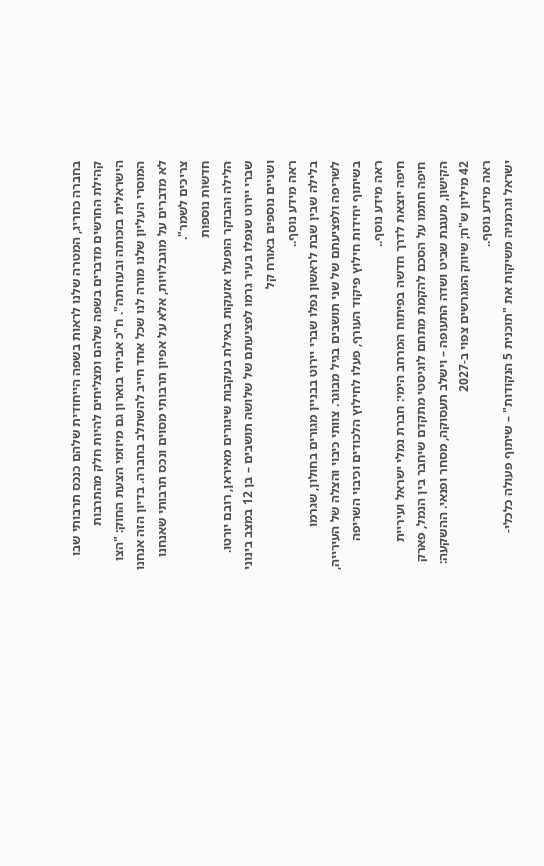בחברה כחריג, המטרה שלנו לראות בשפה הייחודית שלהם כנכס תרבותי שבו קהילת החרשים מדברים בשפה שלהם ומצליחים להיות חלק מהתרבות הישראלית בזכותה ובעזרתה". ח"כ אביחי בוארון גם מיוזמי הצעת החוק: "הצו המוסרי העליון שלנו מורה לנו שכל אחד חייב להשתלב בחברה. בדיון הזה אנחנו לא מדברים על מוגבלויות, אלא על אפיון תרבותי מסוים ונכס תרבותי שאנחנו צריכים לשמר".
חדשות נוספות
הלילה והבוקר הופעלו אזעקות באילת בעקבות שיגורים מאיראן, רובם יורטו. שברי יירוט שנפלו בעיר גרמו לפציעתם של שלושה תושבים – בן 12 במצב בינוני ושניים נוספים באורח קל
ראה מידע נוסף..
בלילה שבין שבת לראשון נפלו שברי יירוט בבניין מגורים בחולון, שגרמו לשריפה ולפציעתם של שני תושבים בגיל מבוגר. צוותי כיבוי והצלה של העירייה, בשיתוף יחידות חילוץ פיקוד העורף, פעלו לחילוץ הלכודים וכיבוי השריפה
ראה מידע נוסף..
חיפה יוצאת לדרך חדשה בפיתוח המרחב הימי: חברת נמלי ישראל ועיריית חיפה חתמו על הסכם להקמת מתחם לוגיסטי מתקדם שיחבר בין הנמל, פארק הקישון, מעגנת שביט ושדה התעופה – וישלב תעסוקה, מסחר ופנאי. ההשקעה: 42 מיליון ש"ח; שיווק המגרשים צפוי ב-2027
ראה מידע נוסף..
ישראל וגרמניה משיקות את "תוכנית 5 הנקודות" – שיתוף פעולה כלכלי-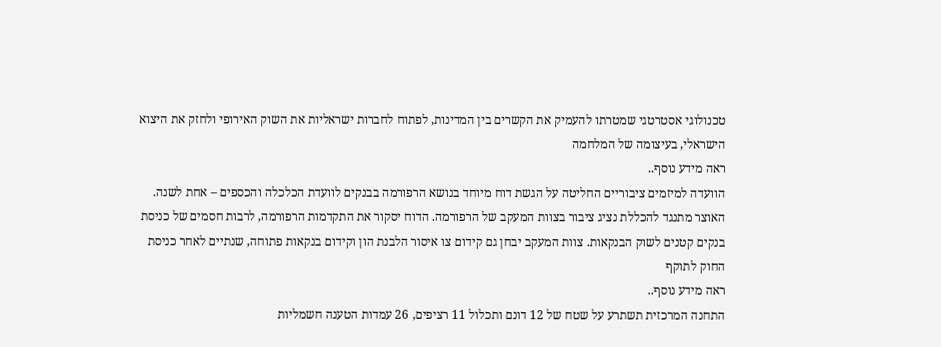טכנולוגי אסטרטגי שמטרתו להעמיק את הקשרים בין המדינות, לפתוח לחברות ישראליות את השוק האירופי ולחזק את היצוא הישראלי, בעיצומה של המלחמה
ראה מידע נוסף..
הוועדה למיזמים ציבוריים החליטה על הגשת דוח מיוחד בנושא הרפורמה בבנקים לוועדת הכלכלה והכספים – אחת לשנה. האוצר מתנגד להכללת נציג ציבור בצוות המעקב של הרפורמה. הדוח יסקור את התקדמות הרפורמה, לרבות חסמים של כניסת בנקים קטנים לשוק הבנקאות. צוות המעקב יבחן גם קידום צו איסור הלבנת הון וקידום בנקאות פתוחה, שנתיים לאחר כניסת החוק לתוקף
ראה מידע נוסף..
התחנה המרכזית תשתרע על שטח של 12 דונם ותכלול 11 רציפים, 26 עמדות הטענה חשמליות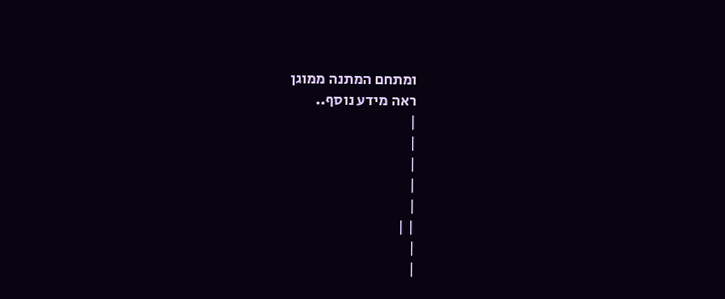ומתחם המתנה ממוגן
ראה מידע נוסף..
|
|
|
|
|
| |
|
|